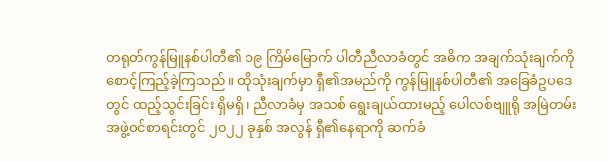တရုတ်ကွန်မြူနစ်ပါတီ၏ ၁၉ ကြိမ်မြောက် ပါတီညီလာခံတွင် အဓိက အချက်သုံးချက်ကို စောင့်ကြည့်ခဲ့ကြသည်။ ထိုသုံးချက်မှာ ရှီ၏အမည်ကို ကွန်မြူနစ်ပါတီ၏ အခြေခံဥပဒေတွင် ထည့်သွင်းခြင်း ရှိမရှိ၊ ညီလာခံမှ အသစ် ရွေးချယ်ထားမည့် ပေါလစ်ဗျူရို အမြဲတမ်း အဖွဲ့ဝင်စာရင်းတွင် ၂၀၂၂ ခုနှစ် အလွန် ရှီ၏နေရာကို ဆက်ခံ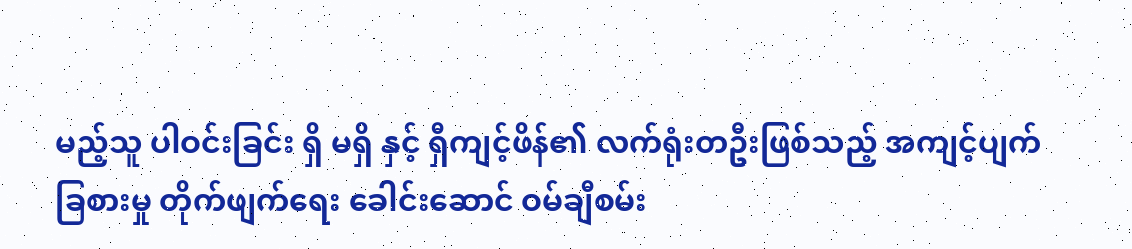မည့်သူ ပါဝင်းခြင်း ရှိ မရှိ နှင့် ရှီကျင့်ဖိန်၏ လက်ရုံးတဦးဖြစ်သည့် အကျင့်ပျက် ခြစားမှု တိုက်ဖျက်ရေး ခေါင်းဆောင် ဝမ်ချီစမ်း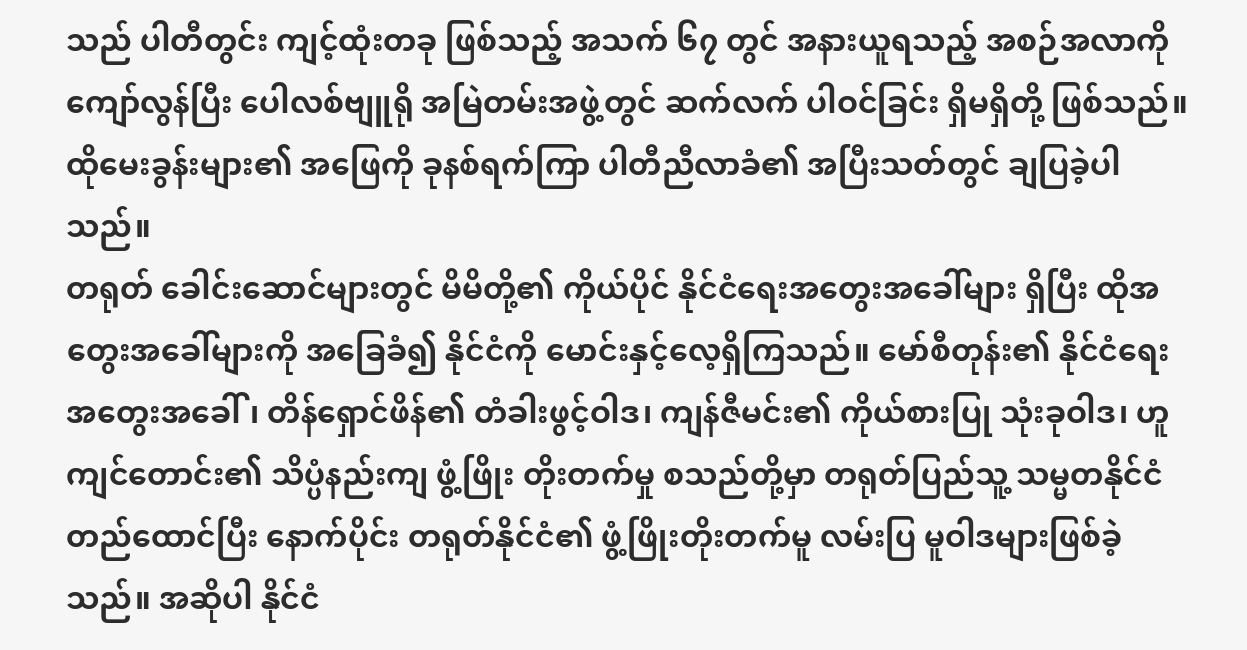သည် ပါတီတွင်း ကျင့်ထုံးတခု ဖြစ်သည့် အသက် ၆၇ တွင် အနားယူရသည့် အစဉ်အလာကို ကျော်လွန်ပြီး ပေါလစ်ဗျူရို အမြဲတမ်းအဖွဲ့တွင် ဆက်လက် ပါဝင်ခြင်း ရှိမရှိတို့ ဖြစ်သည်။ ထိုမေးခွန်းများ၏ အဖြေကို ခုနစ်ရက်ကြာ ပါတီညီလာခံ၏ အပြီးသတ်တွင် ချပြခဲ့ပါသည်။
တရုတ် ခေါင်းဆောင်များတွင် မိမိတို့၏ ကိုယ်ပိုင် နိုင်ငံရေးအတွေးအခေါ်များ ရှိပြီး ထိုအတွေးအခေါ်များကို အခြေခံ၍ နိုင်ငံကို မောင်းနှင့်လေ့ရှိကြသည်။ မော်စီတုန်း၏ နိုင်ငံရေး အတွေးအခေါ်၊ တိန်ရှောင်ဖိန်၏ တံခါးဖွင့်ဝါဒ၊ ကျန်ဇီမင်း၏ ကိုယ်စားပြု သုံးခုဝါဒ၊ ဟူကျင်တောင်း၏ သိပ္ပံနည်းကျ ဖွံ့ဖြိုး တိုးတက်မှု စသည်တို့မှာ တရုတ်ပြည်သူ့ သမ္မတနိုင်ငံ တည်ထောင်ပြီး နောက်ပိုင်း တရုတ်နိုင်ငံ၏ ဖွံ့ဖြိုးတိုးတက်မူ လမ်းပြ မူဝါဒများဖြစ်ခဲ့သည်။ အဆိုပါ နိုင်ငံ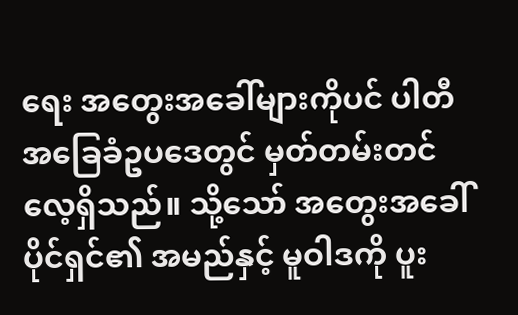ရေး အတွေးအခေါ်များကိုပင် ပါတီ အခြေခံဥပဒေတွင် မှတ်တမ်းတင်လေ့ရှိသည်။ သို့သော် အတွေးအခေါ် ပိုင်ရှင်၏ အမည်နှင့် မူဝါဒကို ပူး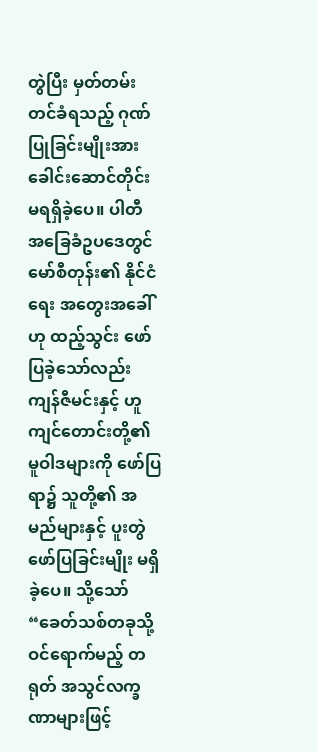တွဲပြီး မှတ်တမ်းတင်ခံရသည့် ဂုဏ်ပြုခြင်းမျိုးအား ခေါင်းဆောင်တိုင်း မရရှိခဲ့ပေ။ ပါတီ အခြေခံဥပဒေတွင် မော်စီတုန်း၏ နိုင်ငံရေး အတွေးအခေါ်ဟု ထည့်သွင်း ဖော်ပြခဲ့သော်လည်း ကျန်ဇီမင်းနှင့် ဟူကျင်တောင်းတို့၏ မူဝါဒများကို ဖော်ပြရာ၌ သူတို့၏ အမည်များနှင့် ပူးတွဲ ဖော်ပြခြင်းမျိုး မရှိခဲ့ပေ။ သို့သော် “ခေတ်သစ်တခုသို့ ဝင်ရောက်မည့် တရုတ် အသွင်လက္ခဏာများဖြင့်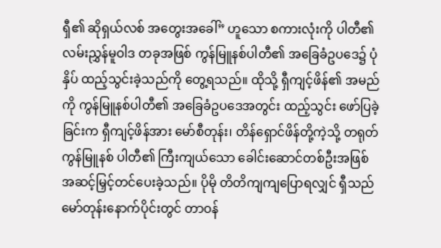ရှီ၏ ဆိုရှယ်လစ် အတွေးအခေါ်” ဟူသော စကားလုံးကို ပါတီ၏ လမ်းညွှန်မူဝါဒ တခုအဖြစ် ကွန်မြူနစ်ပါတီ၏ အခြေခံဥပဒေ၌ ပုံနှိပ် ထည့်သွင်းခဲ့သည်ကို တွေ့ရသည်။ ထိုသို့ ရှီကျင့်ဖိန်၏ အမည်ကို ကွန်မြူနစ်ပါတီ၏ အခြေခံဥပဒေအတွင်း ထည့်သွင်း ဖော်ပြခဲ့ခြင်းက ရှီကျင့်ဖိန်အား မော်စီတုန်း၊ တိန်ရှောင်ဖိန်တို့ကဲ့သို့ တရုတ်ကွန်မြူနစ် ပါတီ၏ ကြီးကျယ်သော ခေါင်းဆောင်တစ်ဦးအဖြစ် အဆင့်မြှင့်တင်ပေးခဲ့သည်။ ပိုမို တိတိကျကျပြောရလျှင် ရှီသည် မော်တုန်းနောက်ပိုင်းတွင် တာဝန်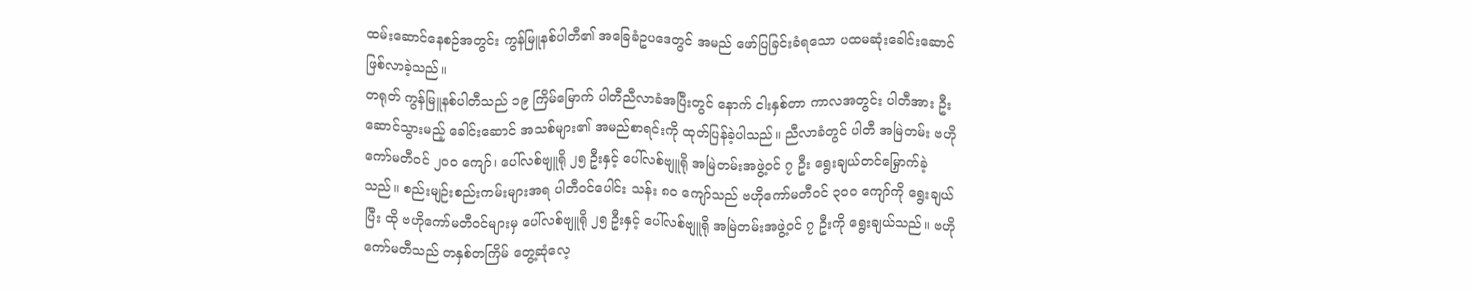ထမ်းဆောင်နေစဉ်အတွင်း ကွန်မြူနစ်ပါတီ၏ အခြေခံဥပဒေတွင် အမည် ဖော်ပြခြင်းခံရသော ပထမဆုံးခေါင်းဆောင်ဖြစ်လာခဲ့သည်။
တရုတ် ကွန်မြူနစ်ပါတီသည် ၁၉ ကြိမ်မြောက် ပါတီညီလာခံအပြီးတွင် နောက် ငါးနှစ်တာ ကာလအတွင်း ပါတီအား ဦးဆောင်သွားမည့် ခေါင်းဆောင် အသစ်များ၏ အမည်စာရင်းကို ထုတ်ပြန်ခဲ့ပါသည်။ ညီလာခံတွင် ပါတီ အမြဲတမ်း ဗဟိုကော်မတီဝင် ၂၀၀ ကျော်၊ ပေါ်လစ်ဗျူရို ၂၅ ဦးနှင့် ပေါ်လစ်ဗျူရို အမြဲတမ်းအဖွဲ့ဝင် ၇ ဦး ရွေးချယ်တင်မြှောက်ခဲ့သည်။ စည်းမျဉ်းစည်းကမ်းများအရ ပါတီဝင်ပေါင်း သန်း ၈၀ ကျော်သည် ဗဟိုကော်မတီဝင် ၃၀၀ ကျော်ကို ရွေးချယ်ပြီး ထို ဗဟိုကော်မတီဝင်များမှ ပေါ်လစ်ဗျူရို ၂၅ ဦးနှင့် ပေါ်လစ်ဗျူရို အမြဲတမ်းအဖွဲ့ဝင် ၇ ဦးကို ရွေးချယ်သည်။ ဗဟိုကော်မတီသည် တနှစ်တကြိမ် တွေ့ဆုံလေ့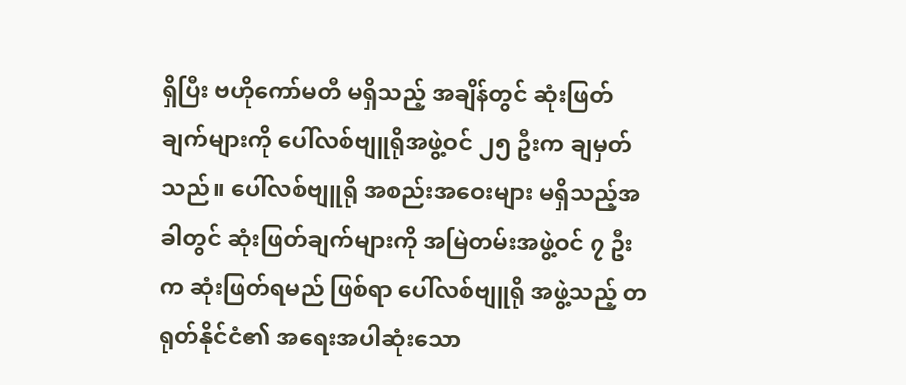ရှိပြီး ဗဟိုကော်မတီ မရှိသည့် အချိန်တွင် ဆုံးဖြတ်ချက်များကို ပေါ်လစ်ဗျူရိုအဖွဲ့ဝင် ၂၅ ဦးက ချမှတ်သည်။ ပေါ်လစ်ဗျူရို အစည်းအဝေးများ မရှိသည့်အခါတွင် ဆုံးဖြတ်ချက်များကို အမြဲတမ်းအဖွဲ့ဝင် ၇ ဦးက ဆုံးဖြတ်ရမည် ဖြစ်ရာ ပေါ်လစ်ဗျူရို အဖွဲ့သည့် တရုတ်နိုင်ငံ၏ အရေးအပါဆုံးသော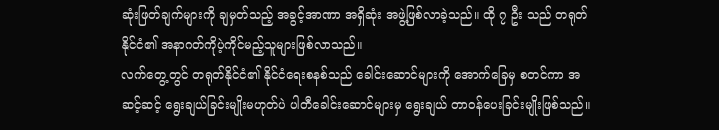ဆုံးဖြတ်ချက်များကို ချမှတ်သည့် အခွင့်အာဏာ အရှိဆုံး အဖွဲ့ဖြစ်လာခဲ့သည်။ ထို ၇ ဦး သည် တရုတ်နိုင်ငံ၏ အနာဂတ်ကိုပဲ့ကိုင်မည့်သူများဖြစ်လာသည်။
လက်တွေ့တွင် တရုတ်နိုင်ငံ၏ နိုင်ငံရေးစနစ်သည် ခေါင်းဆောင်များကို အောက်ခြေမှ စတင်ကာ အဆင့်ဆင့် ရွေးချယ်ခြင်းမျိုးမဟုတ်ပဲ ပါတီခေါင်းဆောင်များမှ ရွေးချယ် တာဝန်ပေးခြင်းမျိုးဖြစ်သည်။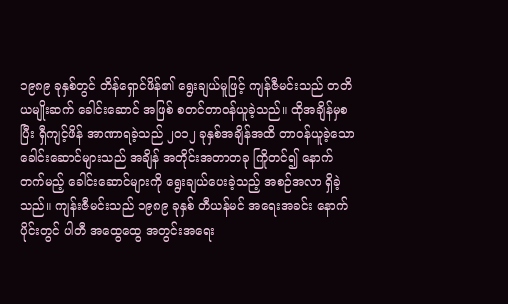၁၉၈၉ ခုနှစ်တွင် တိန်ရှောင်ဖိန်၏ ရွေးချယ်မူဖြင့် ကျန်ဇီမင်းသည် တတိယမျိုးဆက် ခေါင်းဆောင် အဖြစ် စတင်တာဝန်ယူခဲ့သည်။ ထိုအချိန်မှစပြီး ရှီကျင့်ဖိန် အာဏာရခဲ့သည် ၂၀၁၂ ခုနှစ်အချိန်အထိ တာဝန်ယူခဲ့သော ခေါင်းဆောင်များသည် အချိန် အတိုင်းအတာတခု ကြိုတင်၍ နောက်တက်မည့် ခေါင်းဆောင်များကို ရွေးချယ်ပေးခဲ့သည့် အစဉ်အလာ ရှိခဲ့သည်။ ကျန်းဇီမင်းသည် ၁၉၈၉ ခုနှစ် တီယန်မင် အရေးအခင်း နောက်ပိုင်းတွင် ပါတီ အထွေထွေ အတွင်းအရေး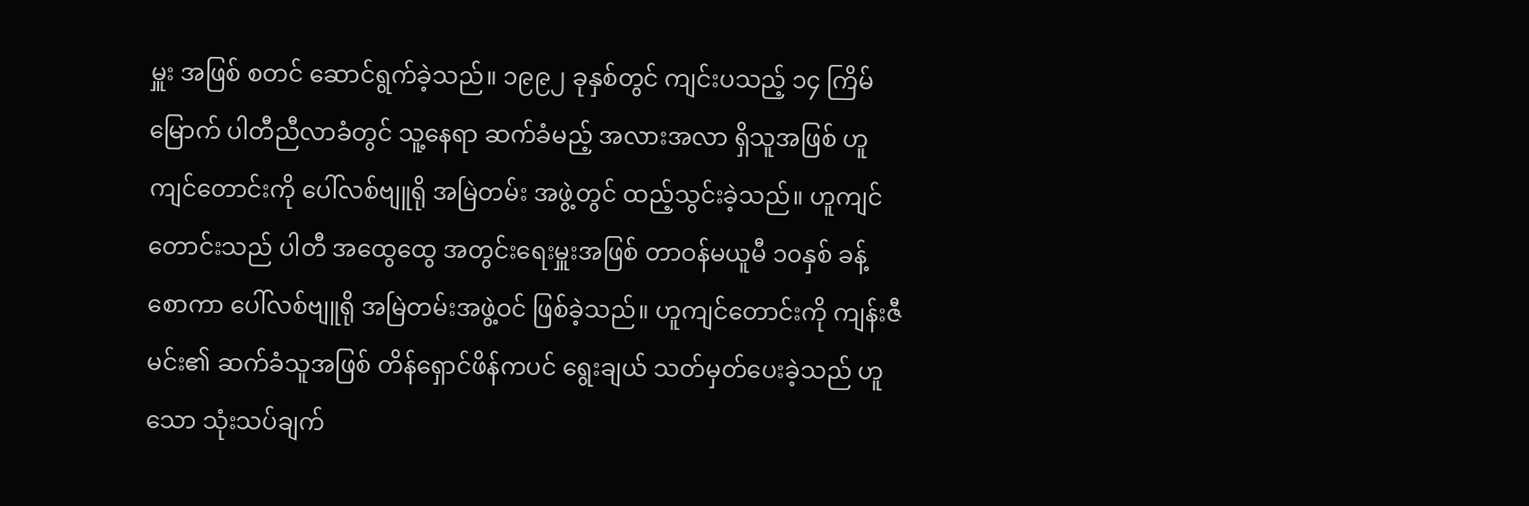မှူး အဖြစ် စတင် ဆောင်ရွက်ခဲ့သည်။ ၁၉၉၂ ခုနှစ်တွင် ကျင်းပသည့် ၁၄ ကြိမ်မြောက် ပါတီညီလာခံတွင် သူ့နေရာ ဆက်ခံမည့် အလားအလာ ရှိသူအဖြစ် ဟူကျင်တောင်းကို ပေါ်လစ်ဗျူရို အမြဲတမ်း အဖွဲ့တွင် ထည့်သွင်းခဲ့သည်။ ဟူကျင်တောင်းသည် ပါတီ အထွေထွေ အတွင်းရေးမှူးအဖြစ် တာဝန်မယူမီ ၁၀နှစ် ခန့်စောကာ ပေါ်လစ်ဗျူရို အမြဲတမ်းအဖွဲ့ဝင် ဖြစ်ခဲ့သည်။ ဟူကျင်တောင်းကို ကျန်းဇီမင်း၏ ဆက်ခံသူအဖြစ် တိန်ရှောင်ဖိန်ကပင် ရွေးချယ် သတ်မှတ်ပေးခဲ့သည် ဟူသော သုံးသပ်ချက်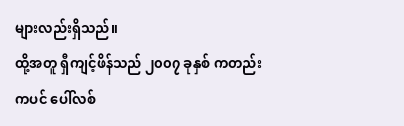များလည်းရှိသည်။
ထို့အတူ ရှီကျင့်ဖိန်သည် ၂၀၀၇ ခုနှစ် ကတည်းကပင် ပေါ်လစ်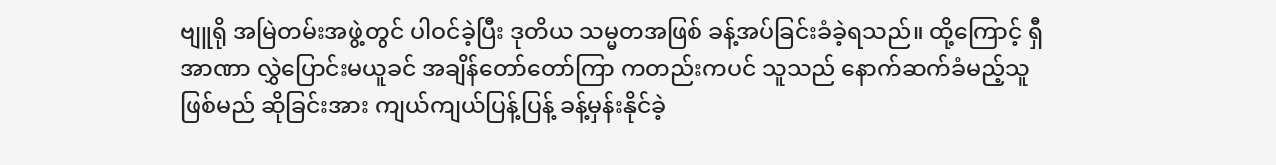ဗျူရို အမြဲတမ်းအဖွဲ့တွင် ပါဝင်ခဲ့ပြီး ဒုတိယ သမ္မတအဖြစ် ခန့်အပ်ခြင်းခံခဲ့ရသည်။ ထို့ကြောင့် ရှီ အာဏာ လွှဲပြောင်းမယူခင် အချိန်တော်တော်ကြာ ကတည်းကပင် သူသည် နောက်ဆက်ခံမည့်သူ ဖြစ်မည် ဆိုခြင်းအား ကျယ်ကျယ်ပြန့်ပြန့် ခန့်မှန်းနိုင်ခဲ့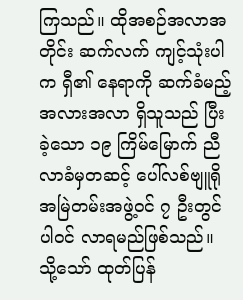ကြသည်။ ထိုအစဉ်အလာအတိုင်း ဆက်လက် ကျင့်သုံးပါက ရှီ၏ နေရာကို ဆက်ခံမည့် အလားအလာ ရှိသူသည် ပြီးခဲ့သော ၁၉ ကြိမ်မြောက် ညီလာခံမှတဆင့် ပေါ်လစ်ဗျူရို အမြဲတမ်းအဖွဲ့ဝင် ၇ ဦးတွင် ပါဝင် လာရမည်ဖြစ်သည်။ သို့သော် ထုတ်ပြန်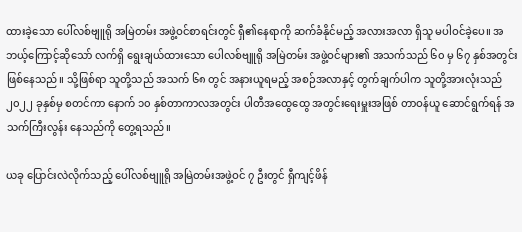ထားခဲ့သော ပေါ်လစ်ဗျူရို အမြဲတမ်း အဖွဲ့ဝင်စာရင်းတွင် ရှီ၏နေရာကို ဆက်ခံနိုင်မည့် အလားအလာ ရှိသူ မပါဝင်ခဲ့ပေ။ အဘယ့်ကြောင့်ဆိုသော် လက်ရှိ ရွေးချယ်ထားသော ပေါလစ်ဗျူရို အမြဲတမ်း အဖွဲ့ဝင်များ၏ အသက်သည် ၆၀ မှ ၆၇ နှစ်အတွင်းဖြစ်နေသည်။ သို့ဖြစ်ရာ သူတို့သည် အသက် ၆၈ တွင် အနားယူရမည့် အစဉ်အလာနှင့် တွက်ချက်ပါက သူတို့အားလုံးသည် ၂၀၂၂ ခုနှစ်မှ စတင်ကာ နောက် ၁၀ နှစ်တာကာလအတွင်း ပါတီအထွေထွေ အတွင်းရေးမှူးအဖြစ် တာဝန်ယူ ဆောင်ရွက်ရန် အသက်ကြီးလွန်း နေသည်ကို တွေ့ရသည်။

ယခု ပြောင်းလဲလိုက်သည့် ပေါ်လစ်ဗျူရို အမြဲတမ်းအဖွဲ့ဝင် ၇ ဦးတွင် ရှီကျင့်ဖိန်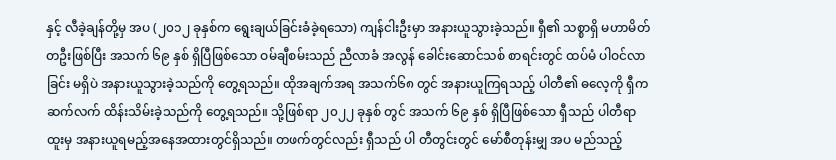နှင့် လီခဲ့ချန်တို့မှ အပ (၂၀၁၂ ခုနှစ်က ရွေးချယ်ခြင်းခံခဲ့ရသော) ကျန်ငါးဦးမှာ အနားယူသွားခဲ့သည်။ ရှီ၏ သစ္စာရှိ မဟာမိတ် တဦးဖြစ်ပြီး အသက် ၆၉ နှစ် ရှိပြီဖြစ်သော ဝမ်ချီစမ်းသည် ညီလာခံ အလွန် ခေါင်းဆောင်သစ် စာရင်းတွင် ထပ်မံ ပါဝင်လာခြင်း မရှိပဲ အနားယူသွားခဲ့သည်ကို တွေ့ရသည်။ ထိုအချက်အရ အသက်၆၈ တွင် အနားယူကြရသည့် ပါတီ၏ ဓလေ့ကို ရှီက ဆက်လက် ထိန်းသိမ်းခဲ့သည်ကို တွေ့ရသည်။ သို့ဖြစ်ရာ ၂၀၂၂ ခုနှစ် တွင် အသက် ၆၉ နှစ် ရှိပြီဖြစ်သော ရှီသည် ပါတီရာထူးမှ အနားယူရမည့်အနေအထားတွင်ရှိသည်။ တဖက်တွင်လည်း ရှီသည် ပါ တီတွင်းတွင် မော်စီတုန်းမျှ အပ မည်သည့်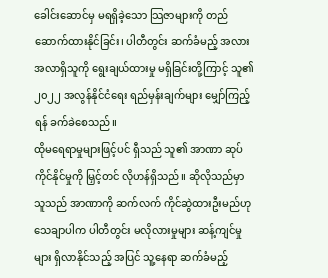ခေါင်းဆောင်မှ မရရှိခဲ့သော သြဇာများကို တည်ဆောက်ထားနိုင်ခြင်း၊ ပါတီတွင်း ဆက်ခံမည့် အလားအလာရှိသူကို ရွေးချယ်ထားမှု မရှိခြင်းတို့ကြာင့် သူ၏ ၂၀၂၂ အလွန်နိုင်ငံရေး ရည်မှန်းချက်များ မျှော်ကြည့်ရန် ခက်ခဲစေသည်။
ထိုမရေရာမှုများဖြင့်ပင် ရှီသည် သူ၏ အာဏာ ဆုပ်ကိုင်နိုင်မှုကို မြှင့်တင် လိုဟန်ရှိသည်။ ဆိုလိုသည်မှာ သူသည် အာဏာကို ဆက်လက် ကိုင်ဆွဲထားဦးမည်ဟု သေချာပါက ပါတီတွင်း မလိုလားမှုများ ဆန့်ကျင်မှုများ ရှိလာနိုင်သည့် အပြင် သူ့နေရာ ဆက်ခံမည့်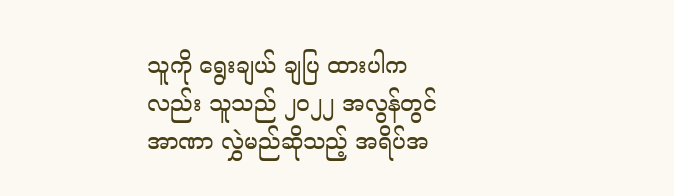သူကို ရွေးချယ် ချပြ ထားပါကလည်း သူသည် ၂၀၂၂ အလွန်တွင် အာဏာ လွှဲမည်ဆိုသည့် အရိပ်အ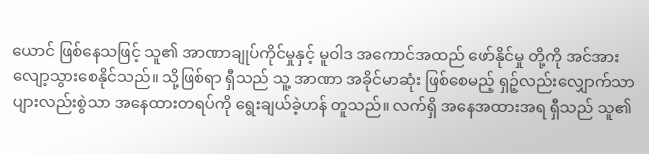ယောင် ဖြစ်နေသဖြင့် သူ၏ အာဏာချုပ်ကိုင်မှုနှင့် မူဝါဒ အကောင်အထည် ဖော်နိုင်မှု တို့ကို အင်အား လျော့သွားစေနိုင်သည်။ သို့ဖြစ်ရာ ရှီသည် သူ့ အာဏာ အခိုင်မာဆုံး ဖြစ်စေမည့် ရှဉ့်လည်းလျှောက်သာ ပျားလည်းစွဲသာ အနေထားတရပ်ကို ရွေးချယ်ခဲ့ဟန် တူသည်။ လက်ရှိ အနေအထားအရ ရှီသည် သူ၏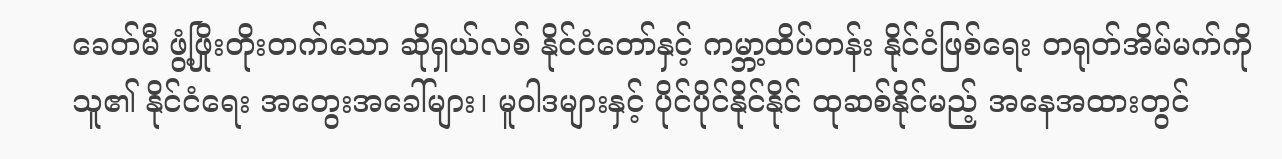ခေတ်မီ ဖွံ့ဖြိုးတိုးတက်သော ဆိုရှယ်လစ် နိုင်ငံတော်နှင့် ကမ္ဘာ့ထိပ်တန်း နိုင်ငံဖြစ်ရေး တရုတ်အိမ်မက်ကို သူ၏ နိုင်ငံရေး အတွေးအခေါ်များ၊ မူဝါဒများနှင့် ပိုင်ပိုင်နိုင်နိုင် ထုဆစ်နိုင်မည့် အနေအထားတွင်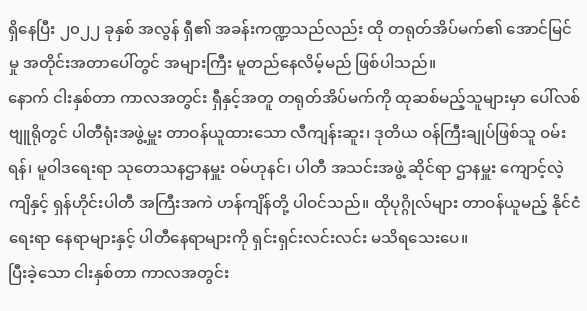ရှိနေပြီး ၂၀၂၂ ခုနှစ် အလွန် ရှီ၏ အခန်းကဏ္ဍသည်လည်း ထို တရုတ်အိပ်မက်၏ အောင်မြင်မှု အတိုင်းအတာပေါ်တွင် အများကြီး မူတည်နေလိမ့်မည် ဖြစ်ပါသည်။
နောက် ငါးနှစ်တာ ကာလအတွင်း ရှီနှင့်အတူ တရုတ်အိပ်မက်ကို ထုဆစ်မည့်သူများမှာ ပေါ်လစ်ဗျူရိုတွင် ပါတီရုံးအဖွဲ့မှူး တာဝန်ယူထားသော လီကျန်းဆူး၊ ဒုတိယ ဝန်ကြီးချုပ်ဖြစ်သူ ဝမ်းရန်၊ မူဝါဒရေးရာ သုတေသနဌာနမှူး ဝမ်ဟုနင်၊ ပါတီ အသင်းအဖွဲ့ ဆိုင်ရာ ဌာနမှူး ကျောင့်လဲ့ကျိနှင့် ရှန်ဟိုင်းပါတီ အကြီးအကဲ ဟန်ကျိန်တို့ ပါဝင်သည်။ ထိုပုဂ္ဂိုလ်များ တာဝန်ယူမည့် နိုင်ငံရေးရာ နေရာများနှင့် ပါတီနေရာများကို ရှင်းရှင်းလင်းလင်း မသိရသေးပေ။
ပြီးခဲ့သော ငါးနှစ်တာ ကာလအတွင်း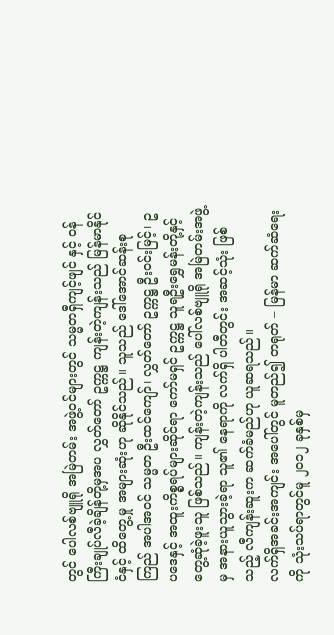တွင် ပေါလစ်ဗျူရို အမြဲတမ်း အဖွဲ့ဝင်များတွင် သမ္မတရှီကျင့်ဖျင် နှင့် ဝန်ကြီးချုပ်လီခဲ့ချိန်တို့မှအပ လွှတ်တော် ဥက္ကဋ္ဌ ကျန်းတဲ့ကျန်းသည် မြန်မာနိုင်ငံနှင့် ထိတွေ့မှု အများဆုံးဟု ဆိုနိုင်သည်။ သူသည် ဒေါ်အောင်ဆန်းစုကြည် အပါအဝင် သမ္မတ ဦးထင်ကျော်၊ လွှတ်တော် ဥက္ကဋ္ဌ ဦးဝင်းမြင့်၊ ဥပဒေနှင့် အထူးကိစ္စရပ်များဆိုင်ရာ ကော်မရှင် ဥက္ကဋ္ဌ သူရဦးရွှေမန်းတို့နှင့် တွေ့ဆုံခဲ့ဖူးသူ ဖြစ်သည်။ ကျန်းတဲ့ကျန်းသည် ပေါ်လစ်ဗျူရို အမြဲတမ်းအဖွဲ့မှ အနားယူသွားခဲ့ရာ သူ၏ နေရာကို လက်ရှိ ပါတီတွင်း အဆင့်သုံး ဖြစ်သည့် လီကျန်းဆူးက ဆက်ခံမည်ဟု ယူဆရသည်။
လက်ရှိအခင်းအကျင်း အပေါ်တွင် မူတည်၍ တရုတ် – မြန်မာ ဆက်ဆံရေးကို သုံးသပ်ရာတွင်မူ ၂၀၁၂ ခုနှစ်မှ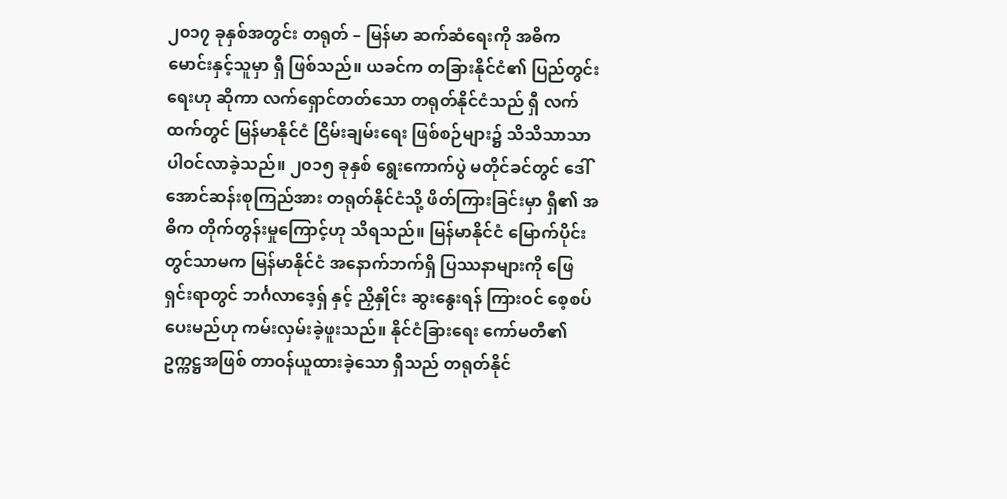၂၀၁၇ ခုနှစ်အတွင်း တရုတ် – မြန်မာ ဆက်ဆံရေးကို အဓိက မောင်းနှင့်သူမှာ ရှီ ဖြစ်သည်။ ယခင်က တခြားနိုင်ငံ၏ ပြည်တွင်းရေးဟု ဆိုကာ လက်ရှောင်တတ်သော တရုတ်နိုင်ငံသည် ရှီ လက်ထက်တွင် မြန်မာနိုင်ငံ ငြိမ်းချမ်းရေး ဖြစ်စဉ်များ၌ သိသိသာသာ ပါဝင်လာခဲ့သည်။ ၂၀၁၅ ခုနှစ် ရွေးကောက်ပွဲ မတိုင်ခင်တွင် ဒေါ်အောင်ဆန်းစုကြည်အား တရုတ်နိုင်ငံသို့ ဖိတ်ကြားခြင်းမှာ ရှီ၏ အဓိက တိုက်တွန်းမှုကြောင့်ဟု သိရသည်။ မြန်မာနိုင်ငံ မြောက်ပိုင်းတွင်သာမက မြန်မာနိုင်ငံ အနောက်ဘက်ရှိ ပြဿနာများကို ဖြေရှင်းရာတွင် ဘင်္ဂလာဒေ့ရှ် နှင့် ညှိနှိုင်း ဆွးနွေးရန် ကြားဝင် စေ့စပ်ပေးမည်ဟု ကမ်းလှမ်းခဲ့ဖူးသည်။ နိုင်ငံခြားရေး ကော်မတီ၏ ဥက္ကဋ္ဌအဖြစ် တာဝန်ယူထားခဲ့သော ရှီသည် တရုတ်နိုင်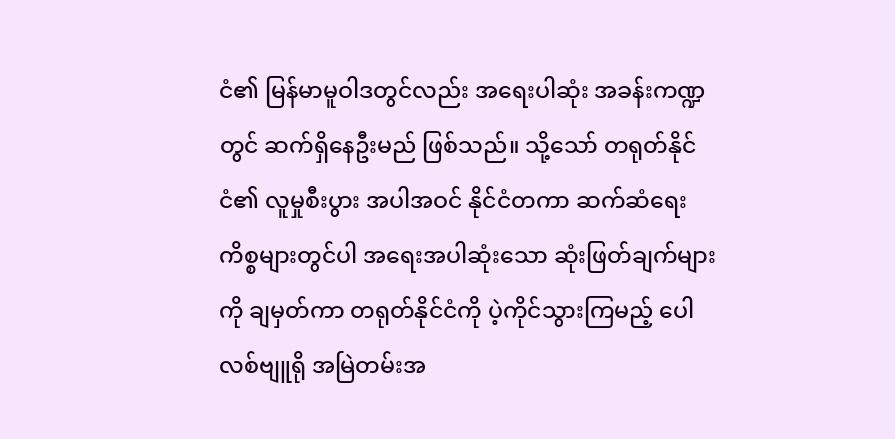ငံ၏ မြန်မာမူဝါဒတွင်လည်း အရေးပါဆုံး အခန်းကဏ္ဍတွင် ဆက်ရှိနေဦးမည် ဖြစ်သည်။ သို့သော် တရုတ်နိုင်ငံ၏ လူမှုစီးပွား အပါအဝင် နိုင်ငံတကာ ဆက်ဆံရေး ကိစ္စများတွင်ပါ အရေးအပါဆုံးသော ဆုံးဖြတ်ချက်များကို ချမှတ်ကာ တရုတ်နိုင်ငံကို ပဲ့ကိုင်သွားကြမည့် ပေါလစ်ဗျူရို အမြဲတမ်းအ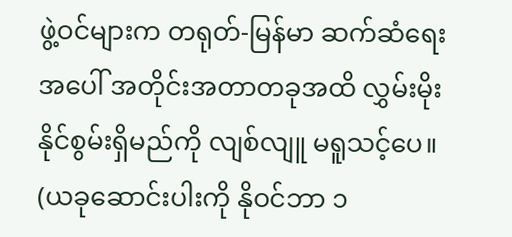ဖွဲ့ဝင်များက တရုတ်-မြန်မာ ဆက်ဆံရေးအပေါ် အတိုင်းအတာတခုအထိ လွှမ်းမိုးနိုင်စွမ်းရှိမည်ကို လျစ်လျူ မရူသင့်ပေ။
(ယခုဆောင်းပါးကို နိုဝင်ဘာ ၁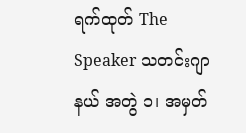ရက်ထုတ် The Speaker သတင်းဂျာနယ် အတွဲ ၁၊ အမှတ်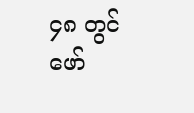၄၈ တွင် ဖော်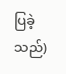ပြခဲ့သည်)